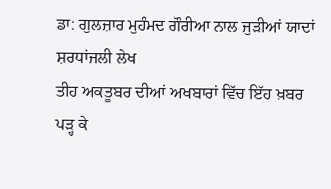ਡਾ: ਗੁਲਜ਼ਾਰ ਮੁਹੰਮਦ ਗੌਰੀਆ ਨਾਲ ਜੁੜੀਆਂ ਯਾਦਾਂ
ਸ਼ਰਧਾਂਜਲੀ ਲੇਖ
ਤੀਹ ਅਕਤੂਬਰ ਦੀਆਂ ਅਖਬਾਰਾਂ ਵਿੱਚ ਇੱਹ ਖ਼ਬਰ ਪੜ੍ਹ ਕੇ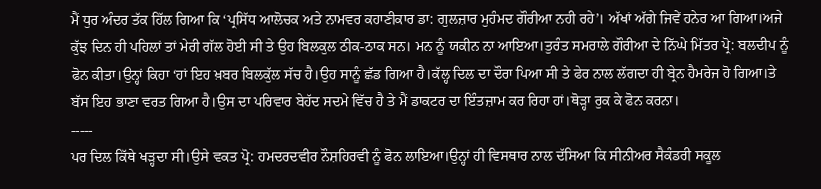ਮੈਂ ਧੁਰ ਅੰਦਰ ਤੱਕ ਹਿੱਲ ਗਿਆ ਕਿ ‘ਪ੍ਰਸਿੱਧ ਆਲੋਚਕ ਅਤੇ ਨਾਮਵਰ ਕਹਾਣੀਕਾਰ ਡਾ: ਗੁਲਜ਼ਾਰ ਮੁਹੰਮਦ ਗੌਰੀਆ ਨਹੀ ਰਹੇ’। ਅੱਖਾਂ ਅੱਗੇ ਜਿਵੇਂ ਹਨੇਰ ਆ ਗਿਆ।ਅਜੇ ਕੁੱਝ ਦਿਨ ਹੀ ਪਹਿਲਾਂ ਤਾਂ ਮੇਰੀ ਗੱਲ ਹੋਈ ਸੀ ਤੇ ਉਹ ਬਿਲਕੁਲ ਠੀਕ-ਠਾਕ ਸਨ। ਮਨ ਨੂੰ ਯਕੀਨ ਨਾ ਆਇਆ।ਤੁਰੰਤ ਸਮਰਾਲੇ ਗੌਰੀਆ ਦੇ ਨਿੱਘੇ ਮਿੱਤਰ ਪ੍ਰੋ: ਬਲਦੀਪ ਨੂੰ ਫੋਨ ਕੀਤਾ।ਉਨ੍ਹਾਂ ਕਿਹਾ ‘ਹਾਂ ਇਹ ਖ਼ਬਰ ਬਿਲਕੁੱਲ ਸੱਚ ਹੈ।ਉਹ ਸਾਨੂੰ ਛੱਡ ਗਿਆ ਹੈ।ਕੱਲ੍ਹ ਦਿਲ ਦਾ ਦੌਰਾ ਪਿਆ ਸੀ ਤੇ ਫੇਰ ਨਾਲ ਲੱਗਦਾ ਹੀ ਬ੍ਰੇਨ ਹੈਮਰੇਜ ਹੋ ਗਿਆ।ਤੇ ਬੱਸ ਇਹ ਭਾਣਾ ਵਰਤ ਗਿਆ ਹੈ।ਉਸ ਦਾ ਪਰਿਵਾਰ ਬੇਹੱਦ ਸਦਮੇ ਵਿੱਚ ਹੈ ਤੇ ਮੈਂ ਡਾਕਟਰ ਦਾ ਇੰਤਜ਼ਾਮ ਕਰ ਰਿਹਾ ਹਾਂ।ਥੋੜ੍ਹਾ ਰੁਕ ਕੇ ਫੋਨ ਕਰਨਾ।
-----
ਪਰ ਦਿਲ ਕਿੱਥੇ ਖੜ੍ਹਦਾ ਸੀ।ਉਸੇ ਵਕਤ ਪ੍ਰੋ: ਹਮਦਰਦਵੀਰ ਨੌਸ਼ਹਿਰਵੀ ਨੂੰ ਫੋਨ ਲਾਇਆ।ਉਨ੍ਹਾਂ ਹੀ ਵਿਸਥਾਰ ਨਾਲ ਦੱਸਿਆ ਕਿ ਸੀਨੀਅਰ ਸੈਕੰਡਰੀ ਸਕੂਲ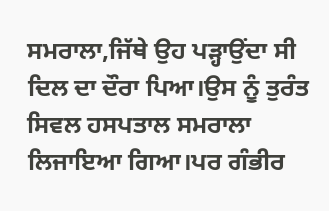ਸਮਰਾਲਾ,ਜਿੱਥੇ ਉਹ ਪੜ੍ਹਾਉਂਦਾ ਸੀ ਦਿਲ ਦਾ ਦੌਰਾ ਪਿਆ।ਉਸ ਨੂੰ ਤੁਰੰਤ ਸਿਵਲ ਹਸਪਤਾਲ ਸਮਰਾਲਾ ਲਿਜਾਇਆ ਗਿਆ।ਪਰ ਗੰਭੀਰ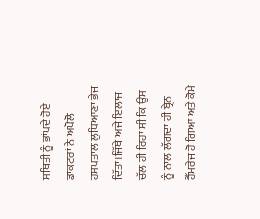ਸਥਿਤੀ ਨੂੰ ਭਾਂਪਦੇ ਹੋਏ ਡਾਕਟਰਾਂ ਨੇ ਅਪੋਲੋ ਹਸਪਤਾਲ ਲੁਧਿਆਣਾ ਭੇਜ ਦਿੱਤਾ।ਜਿੱਥੇ ਅਜੇ ਇਲਾਜ ਚੱਲ ਹੀ ਰਿਹਾ ਸੀ ਕਿ ਉਸ ਨੂੰ ਨਾਲ ਲੱਗਦਾ ਹੀ ਬ੍ਰੇਨ ਹੈੱਮਰੇਜ ਹੋ ਗਿਆ ਅਤੇ ਕੋਮੇ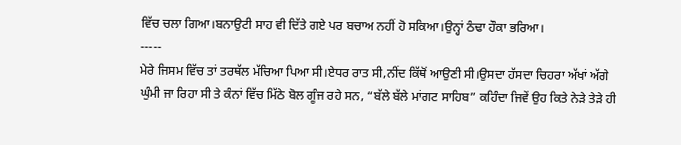ਵਿੱਚ ਚਲਾ ਗਿਆ।ਬਨਾਉਟੀ ਸਾਹ ਵੀ ਦਿੱਤੇ ਗਏ ਪਰ ਬਚਾਅ ਨਹੀਂ ਹੋ ਸਕਿਆ।ਉਨ੍ਹਾਂ ਠੰਢਾ ਹੌਕਾ ਭਰਿਆ।
-----
ਮੇਰੇ ਜਿਸਮ ਵਿੱਚ ਤਾਂ ਤਰਥੱਲ ਮੱਚਿਆ ਪਿਆ ਸੀ।ਏਧਰ ਰਾਤ ਸੀ,ਨੀਂਦ ਕਿੱਥੋਂ ਆਉਣੀ ਸੀ।ਉਸਦਾ ਹੱਸਦਾ ਚਿਹਰਾ ਅੱਖਾਂ ਅੱਗੇ ਘੁੰਮੀ ਜਾ ਰਿਹਾ ਸੀ ਤੇ ਕੰਨਾਂ ਵਿੱਚ ਮਿੱਠੇ ਬੋਲ ਗੂੰਜ ਰਹੇ ਸਨ, “ਬੱਲੇ ਬੱਲੇ ਮਾਂਗਟ ਸਾਹਿਬ” ਕਹਿੰਦਾ ਜਿਵੇਂ ਉਹ ਕਿਤੇ ਨੇੜੇ ਤੇੜੇ ਹੀ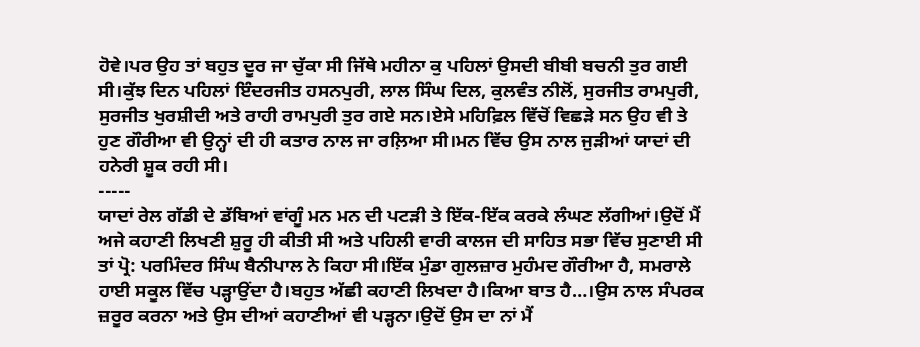ਹੋਵੇ।ਪਰ ਉਹ ਤਾਂ ਬਹੁਤ ਦੂਰ ਜਾ ਚੁੱਕਾ ਸੀ ਜਿੱਥੇ ਮਹੀਨਾ ਕੁ ਪਹਿਲਾਂ ਉਸਦੀ ਬੀਬੀ ਬਚਨੀ ਤੁਰ ਗਈ ਸੀ।ਕੁੱਝ ਦਿਨ ਪਹਿਲਾਂ ਇੰਦਰਜੀਤ ਹਸਨਪੁਰੀ, ਲਾਲ ਸਿੰਘ ਦਿਲ, ਕੁਲਵੰਤ ਨੀਲੋਂ, ਸੁਰਜੀਤ ਰਾਮਪੁਰੀ, ਸੁਰਜੀਤ ਖੁਰਸ਼ੀਦੀ ਅਤੇ ਰਾਹੀ ਰਾਮਪੁਰੀ ਤੁਰ ਗਏ ਸਨ।ਏਸੇ ਮਹਿਫ਼ਿਲ ਵਿੱਚੋਂ ਵਿਛੜੇ ਸਨ ਉਹ ਵੀ ਤੇ ਹੁਣ ਗੌਰੀਆ ਵੀ ਉਨ੍ਹਾਂ ਦੀ ਹੀ ਕਤਾਰ ਨਾਲ ਜਾ ਰਲ਼ਿਆ ਸੀ।ਮਨ ਵਿੱਚ ਉਸ ਨਾਲ ਜੁੜੀਆਂ ਯਾਦਾਂ ਦੀ ਹਨੇਰੀ ਸ਼ੂਕ ਰਹੀ ਸੀ।
-----
ਯਾਦਾਂ ਰੇਲ ਗੱਡੀ ਦੇ ਡੱਬਿਆਂ ਵਾਂਗੂੰ ਮਨ ਮਨ ਦੀ ਪਟੜੀ ਤੇ ਇੱਕ-ਇੱਕ ਕਰਕੇ ਲੰਘਣ ਲੱਗੀਆਂ।ਉਦੋਂ ਮੈਂ ਅਜੇ ਕਹਾਣੀ ਲਿਖਣੀ ਸ਼ੁਰੂ ਹੀ ਕੀਤੀ ਸੀ ਅਤੇ ਪਹਿਲੀ ਵਾਰੀ ਕਾਲਜ ਦੀ ਸਾਹਿਤ ਸਭਾ ਵਿੱਚ ਸੁਣਾਈ ਸੀ ਤਾਂ ਪ੍ਰੋ: ਪਰਮਿੰਦਰ ਸਿੰਘ ਬੈਨੀਪਾਲ ਨੇ ਕਿਹਾ ਸੀ।ਇੱਕ ਮੁੰਡਾ ਗੁਲਜ਼ਾਰ ਮੁਹੰਮਦ ਗੌਰੀਆ ਹੈ, ਸਮਰਾਲੇ ਹਾਈ ਸਕੂਲ ਵਿੱਚ ਪੜ੍ਹਾਉਂਦਾ ਹੈ।ਬਹੁਤ ਅੱਛੀ ਕਹਾਣੀ ਲਿਖਦਾ ਹੈ।ਕਿਆ ਬਾਤ ਹੈ…।ਉਸ ਨਾਲ ਸੰਪਰਕ ਜ਼ਰੂਰ ਕਰਨਾ ਅਤੇ ਉਸ ਦੀਆਂ ਕਹਾਣੀਆਂ ਵੀ ਪੜ੍ਹਨਾ।ਉਦੋਂ ਉਸ ਦਾ ਨਾਂ ਮੈਂ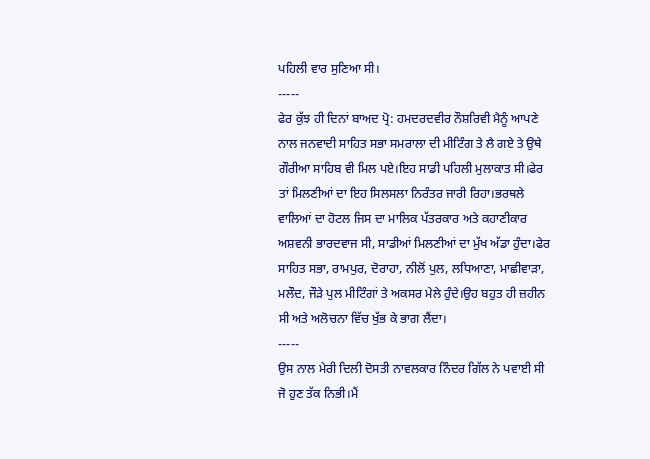ਪਹਿਲੀ ਵਾਰ ਸੁਣਿਆ ਸੀ।
-----
ਫੇਰ ਕੁੱਝ ਹੀ ਦਿਨਾਂ ਬਾਅਦ ਪ੍ਰੋ: ਹਮਦਰਦਵੀਰ ਨੌਸ਼ਰਿਵੀ ਮੈਨੂੰ ਆਪਣੇ ਨਾਲ ਜਨਵਾਦੀ ਸਾਹਿਤ ਸਭਾ ਸਮਰਾਲਾ ਦੀ ਮੀਟਿੰਗ ਤੇ ਲੈ ਗਏ ਤੇ ਉਥੇ ਗੌਰੀਆ ਸਾਹਿਬ ਵੀ ਮਿਲ ਪਏ।ਇਹ ਸਾਡੀ ਪਹਿਲੀ ਮੁਲਾਕਾਤ ਸੀ।ਫੇਰ ਤਾਂ ਮਿਲਣੀਆਂ ਦਾ ਇਹ ਸਿਲਸਲਾ ਨਿਰੰਤਰ ਜਾਰੀ ਰਿਹਾ।ਭਰਥਲੇ ਵਾਲਿਆਂ ਦਾ ਹੋਟਲ ਜਿਸ ਦਾ ਮਾਲਿਕ ਪੱਤਰਕਾਰ ਅਤੇ ਕਹਾਣੀਕਾਰ ਅਸ਼ਵਨੀ ਭਾਰਦਵਾਜ ਸੀ, ਸਾਡੀਆਂ ਮਿਲਣੀਆਂ ਦਾ ਮੁੱਖ ਅੱਡਾ ਹੁੰਦਾ।ਫੇਰ ਸਾਹਿਤ ਸਭਾ, ਰਾਮਪੁਰ, ਦੋਰਾਹਾ, ਨੀਲੋਂ ਪੁਲ, ਲਧਿਆਣਾ, ਮਾਛੀਵਾੜਾ, ਮਲੌਦ, ਜੌੜੇ ਪੁਲ ਮੀਟਿੰਗਾਂ ਤੇ ਅਕਸਰ ਮੇਲੇ ਹੁੰਦੇ।ਉਹ ਬਹੁਤ ਹੀ ਜ਼ਹੀਨ ਸੀ ਅਤੇ ਅਲੋਚਨਾ ਵਿੱਚ ਖੁੱਭ ਕੇ ਭਾਗ ਲੈਂਦਾ।
-----
ਉਸ ਨਾਲ ਮੇਰੀ ਦਿਲੀ ਦੋਸਤੀ ਨਾਵਲਕਾਰ ਨਿੰਦਰ ਗਿੱਲ ਨੇ ਪਵਾਈ ਸੀ ਜੋ ਹੁਣ ਤੱਕ ਨਿਭੀ।ਮੈਂ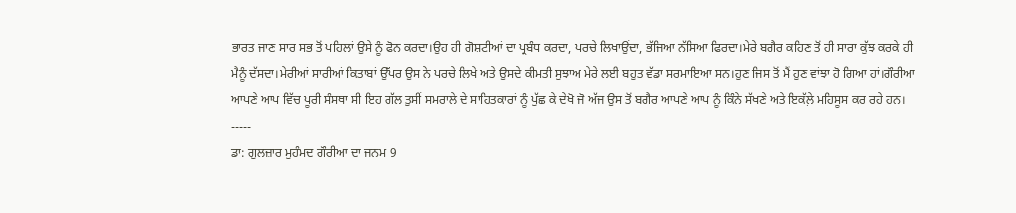ਭਾਰਤ ਜਾਣ ਸਾਰ ਸਭ ਤੋਂ ਪਹਿਲਾਂ ਉਸੇ ਨੂੰ ਫੋਨ ਕਰਦਾ।ਉਹ ਹੀ ਗੋਸ਼ਟੀਆਂ ਦਾ ਪ੍ਰਬੰਧ ਕਰਦਾ, ਪਰਚੇ ਲਿਖਾਉਂਦਾ, ਭੱਜਿਆ ਨੱਸਿਆ ਫਿਰਦਾ।ਮੇਰੇ ਬਗੈਰ ਕਹਿਣ ਤੋਂ ਹੀ ਸਾਰਾ ਕੁੱਝ ਕਰਕੇ ਹੀ ਮੈਨੂੰ ਦੱਸਦਾ।ਮੇਰੀਆਂ ਸਾਰੀਆਂ ਕਿਤਾਬਾਂ ਉੱਪਰ ਉਸ ਨੇ ਪਰਚੇ ਲਿਖੇ ਅਤੇ ਉਸਦੇ ਕੀਮਤੀ ਸੁਝਾਅ ਮੇਰੇ ਲਈ ਬਹੁਤ ਵੱਡਾ ਸਰਮਾਇਆ ਸਨ।ਹੁਣ ਜਿਸ ਤੋਂ ਮੈਂ ਹੁਣ ਵਾਂਝਾ ਹੋ ਗਿਆ ਹਾਂ।ਗੌਰੀਆ ਆਪਣੇ ਆਪ ਵਿੱਚ ਪੂਰੀ ਸੰਸਥਾ ਸੀ ਇਹ ਗੱਲ ਤੁਸੀਂ ਸਮਰਾਲੇ ਦੇ ਸਾਹਿਤਕਾਰਾਂ ਨੂੰ ਪੁੱਛ ਕੇ ਦੇਖੋ ਜੋ ਅੱਜ ਉਸ ਤੋਂ ਬਗੈਰ ਆਪਣੇ ਆਪ ਨੂੰ ਕਿੰਨੇ ਸੱਖਣੇ ਅਤੇ ਇਕੱਲ਼ੇ ਮਹਿਸੂਸ ਕਰ ਰਹੇ ਹਨ।
-----
ਡਾ: ਗੁਲਜ਼ਾਰ ਮੁਹੰਮਦ ਗੌਰੀਆ ਦਾ ਜਨਮ 9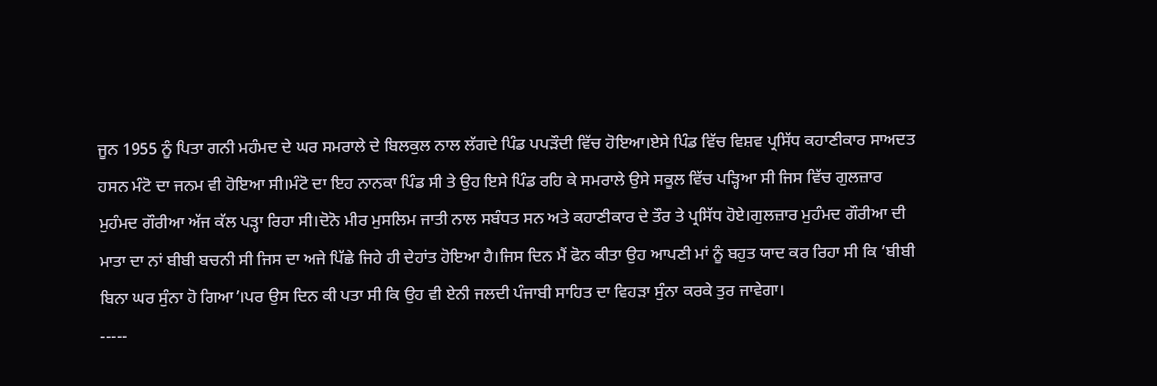ਜੂਨ 1955 ਨੂੰ ਪਿਤਾ ਗਨੀ ਮਹੰਮਦ ਦੇ ਘਰ ਸਮਰਾਲੇ ਦੇ ਬਿਲਕੁਲ ਨਾਲ ਲੱਗਦੇ ਪਿੰਡ ਪਪੜੌਦੀ ਵਿੱਚ ਹੋਇਆ।ਏਸੇ ਪਿੰਡ ਵਿੱਚ ਵਿਸ਼ਵ ਪ੍ਰਸਿੱਧ ਕਹਾਣੀਕਾਰ ਸਾਅਦਤ ਹਸਨ ਮੰਟੋ ਦਾ ਜਨਮ ਵੀ ਹੋਇਆ ਸੀ।ਮੰਟੋ ਦਾ ਇਹ ਨਾਨਕਾ ਪਿੰਡ ਸੀ ਤੇ ਉਹ ਇਸੇ ਪਿੰਡ ਰਹਿ ਕੇ ਸਮਰਾਲੇ ਉਸੇ ਸਕੂਲ ਵਿੱਚ ਪੜ੍ਹਿਆ ਸੀ ਜਿਸ ਵਿੱਚ ਗੁਲਜ਼ਾਰ ਮੁਹੰਮਦ ਗੌਰੀਆ ਅੱਜ ਕੱਲ ਪੜ੍ਹਾ ਰਿਹਾ ਸੀ।ਦੋਨੋ ਮੀਰ ਮੁਸਲਿਮ ਜਾਤੀ ਨਾਲ ਸਬੰਧਤ ਸਨ ਅਤੇ ਕਹਾਣੀਕਾਰ ਦੇ ਤੌਰ ਤੇ ਪ੍ਰਸਿੱਧ ਹੋਏ।ਗੁਲਜ਼ਾਰ ਮੁਹੰਮਦ ਗੌਰੀਆ ਦੀ ਮਾਤਾ ਦਾ ਨਾਂ ਬੀਬੀ ਬਚਨੀ ਸੀ ਜਿਸ ਦਾ ਅਜੇ ਪਿੱਛੇ ਜਿਹੇ ਹੀ ਦੇਹਾਂਤ ਹੋਇਆ ਹੈ।ਜਿਸ ਦਿਨ ਮੈਂ ਫੋਨ ਕੀਤਾ ਉਹ ਆਪਣੀ ਮਾਂ ਨੂੰ ਬਹੁਤ ਯਾਦ ਕਰ ਰਿਹਾ ਸੀ ਕਿ ‘ਬੀਬੀ ਬਿਨਾ ਘਰ ਸੁੰਨਾ ਹੋ ਗਿਆ’।ਪਰ ਉਸ ਦਿਨ ਕੀ ਪਤਾ ਸੀ ਕਿ ਉਹ ਵੀ ਏਨੀ ਜਲਦੀ ਪੰਜਾਬੀ ਸਾਹਿਤ ਦਾ ਵਿਹੜਾ ਸੁੰਨਾ ਕਰਕੇ ਤੁਰ ਜਾਵੇਗਾ।
-----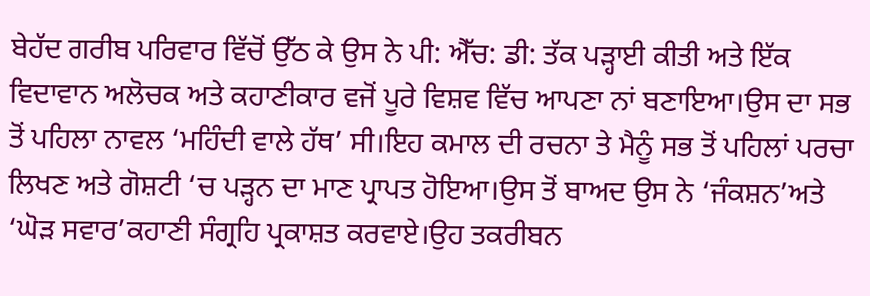ਬੇਹੱਦ ਗਰੀਬ ਪਰਿਵਾਰ ਵਿੱਚੋਂ ਉੱਠ ਕੇ ਉਸ ਨੇ ਪੀ: ਐੱਚ: ਡੀ: ਤੱਕ ਪੜ੍ਹਾਈ ਕੀਤੀ ਅਤੇ ਇੱਕ ਵਿਦਾਵਾਨ ਅਲੋਚਕ ਅਤੇ ਕਹਾਣੀਕਾਰ ਵਜੋਂ ਪੂਰੇ ਵਿਸ਼ਵ ਵਿੱਚ ਆਪਣਾ ਨਾਂ ਬਣਾਇਆ।ਉਸ ਦਾ ਸਭ ਤੋਂ ਪਹਿਲਾ ਨਾਵਲ ‘ਮਹਿੰਦੀ ਵਾਲੇ ਹੱਥ’ ਸੀ।ਇਹ ਕਮਾਲ ਦੀ ਰਚਨਾ ਤੇ ਮੈਨੂੰ ਸਭ ਤੋਂ ਪਹਿਲਾਂ ਪਰਚਾ ਲਿਖਣ ਅਤੇ ਗੋਸ਼ਟੀ ‘ਚ ਪੜ੍ਹਨ ਦਾ ਮਾਣ ਪ੍ਰਾਪਤ ਹੋਇਆ।ਉਸ ਤੋਂ ਬਾਅਦ ਉਸ ਨੇ ‘ਜੰਕਸ਼ਨ’ਅਤੇ ‘ਘੋੜ ਸਵਾਰ’ਕਹਾਣੀ ਸੰਗ੍ਰਹਿ ਪ੍ਰਕਾਸ਼ਤ ਕਰਵਾਏ।ਉਹ ਤਕਰੀਬਨ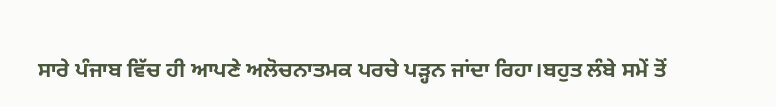ਸਾਰੇ ਪੰਜਾਬ ਵਿੱਚ ਹੀ ਆਪਣੇ ਅਲੋਚਨਾਤਮਕ ਪਰਚੇ ਪੜ੍ਹਨ ਜਾਂਦਾ ਰਿਹਾ।ਬਹੁਤ ਲੰਬੇ ਸਮੇਂ ਤੋਂ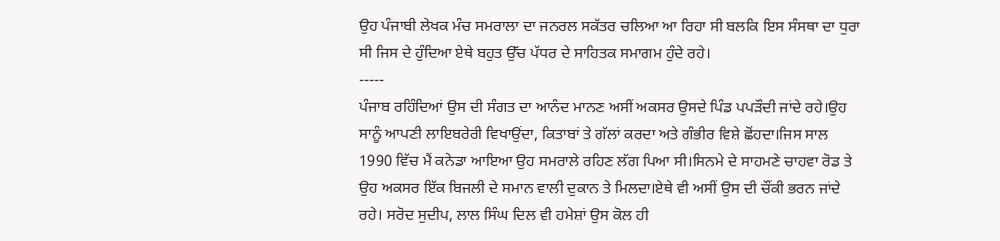ਉਹ ਪੰਜਾਬੀ ਲੇਖਕ ਮੰਚ ਸਮਰਾਲਾ ਦਾ ਜਨਰਲ ਸਕੱਤਰ ਚਲਿਆ ਆ ਰਿਹਾ ਸੀ ਬਲਕਿ ਇਸ ਸੰਸਥਾ ਦਾ ਧੁਰਾ ਸੀ ਜਿਸ ਦੇ ਹੁੰਦਿਆ ਏਥੇ ਬਹੁਤ ਉੱਚ ਪੱਧਰ ਦੇ ਸਾਹਿਤਕ ਸਮਾਗਮ ਹੁੰਦੇ ਰਹੇ।
-----
ਪੰਜਾਬ ਰਹਿੰਦਿਆਂ ਉਸ ਦੀ ਸੰਗਤ ਦਾ ਆਨੰਦ ਮਾਨਣ ਅਸੀਂ ਅਕਸਰ ਉਸਦੇ ਪਿੰਡ ਪਪੜੌਦੀ ਜਾਂਦੇ ਰਹੇ।ਉਹ ਸਾਨੂੰ ਆਪਣੀ ਲਾਇਬਰੇਰੀ ਵਿਖਾਉਂਦਾ, ਕਿਤਾਬਾਂ ਤੇ ਗੱਲਾਂ ਕਰਦਾ ਅਤੇ ਗੰਭੀਰ ਵਿਸ਼ੇ ਛੋਂਹਦਾ।ਜਿਸ ਸਾਲ 1990 ਵਿੱਚ ਮੈਂ ਕਨੇਡਾ ਆਇਆ ਉਹ ਸਮਰਾਲੇ ਰਹਿਣ ਲੱਗ ਪਿਆ ਸੀ।ਸਿਨਮੇ ਦੇ ਸਾਹਮਣੇ ਚਾਹਵਾ ਰੋਡ ਤੇ ਉਹ ਅਕਸਰ ਇੱਕ ਬਿਜਲੀ ਦੇ ਸਮਾਨ ਵਾਲੀ ਦੁਕਾਨ ਤੇ ਮਿਲਦਾ।ਏਥੇ ਵੀ ਅਸੀਂ ਉਸ ਦੀ ਚੌਂਕੀ ਭਰਨ ਜਾਂਦੇ ਰਹੇ। ਸਰੋਦ ਸੁਦੀਪ, ਲਾਲ ਸਿੰਘ ਦਿਲ ਵੀ ਹਮੇਸ਼ਾਂ ਉਸ ਕੋਲ ਹੀ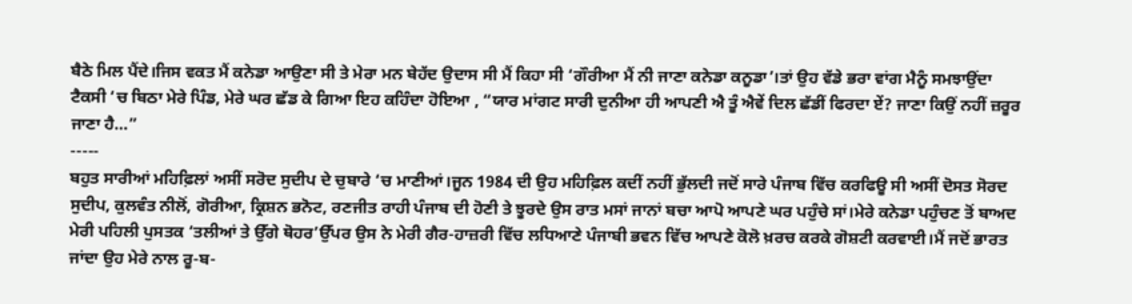ਬੈਠੇ ਮਿਲ ਪੈਂਦੇ।ਜਿਸ ਵਕਤ ਮੈਂ ਕਨੇਡਾ ਆਉਣਾ ਸੀ ਤੇ ਮੇਰਾ ਮਨ ਬੇਹੱਦ ਉਦਾਸ ਸੀ ਮੈਂ ਕਿਹਾ ਸੀ ‘ਗੌਰੀਆ ਮੈਂ ਨੀ ਜਾਣਾ ਕਨੇਡਾ ਕਨੂਡਾ’।ਤਾਂ ਉਹ ਵੱਡੇ ਭਰਾ ਵਾਂਗ ਮੈਨੂੰ ਸਮਝਾਉਂਦਾ ਟੈਕਸੀ ‘ਚ ਬਿਠਾ ਮੇਰੇ ਪਿੰਡ, ਮੇਰੇ ਘਰ ਛੱਡ ਕੇ ਗਿਆ ਇਹ ਕਹਿੰਦਾ ਹੋਇਆ , “ਯਾਰ ਮਾਂਗਟ ਸਾਰੀ ਦੁਨੀਆ ਹੀ ਆਪਣੀ ਐ ਤੂੰ ਐਵੇਂ ਦਿਲ ਛੱਡੀਂ ਫਿਰਦਾ ਏਂ? ਜਾਣਾ ਕਿਉਂ ਨਹੀਂ ਜ਼ਰੂਰ ਜਾਣਾ ਹੈ…”
-----
ਬਹੁਤ ਸਾਰੀਆਂ ਮਹਿਫ਼ਿਲਾਂ ਅਸੀਂ ਸਰੋਦ ਸੁਦੀਪ ਦੇ ਚੁਬਾਰੇ ‘ਚ ਮਾਣੀਆਂ।ਜੂਨ 1984 ਦੀ ਉਹ ਮਹਿਫ਼ਿਲ ਕਦੀਂ ਨਹੀਂ ਭੁੱਲਦੀ ਜਦੋਂ ਸਾਰੇ ਪੰਜਾਬ ਵਿੱਚ ਕਰਫਿਊ ਸੀ ਅਸੀਂ ਦੋਸਤ ਸੋਰਦ ਸੁਦੀਪ, ਕੁਲਵੰਤ ਨੀਲੋਂ, ਗੋਰੀਆ, ਕ੍ਰਿਸ਼ਨ ਭਨੋਟ, ਰਣਜੀਤ ਰਾਹੀ ਪੰਜਾਬ ਦੀ ਹੋਣੀ ਤੇ ਝੂਰਦੇ ਉਸ ਰਾਤ ਮਸਾਂ ਜਾਨਾਂ ਬਚਾ ਆਪੋ ਆਪਣੇ ਘਰ ਪਹੁੰਚੇ ਸਾਂ।ਮੇਰੇ ਕਨੇਡਾ ਪਹੁੰਚਣ ਤੋਂ ਬਾਅਦ ਮੇਰੀ ਪਹਿਲੀ ਪੁਸਤਕ ‘ਤਲੀਆਂ ਤੇ ਉੱਗੇ ਥੋਹਰ’ਉੱਪਰ ਉਸ ਨੇ ਮੇਰੀ ਗੈਰ-ਹਾਜ਼ਰੀ ਵਿੱਚ ਲਧਿਆਣੇ ਪੰਜਾਬੀ ਭਵਨ ਵਿੱਚ ਆਪਣੇ ਕੋਲੋ ਖ਼ਰਚ ਕਰਕੇ ਗੋਸ਼ਟੀ ਕਰਵਾਈ।ਮੈਂ ਜਦੋਂ ਭਾਰਤ ਜਾਂਦਾ ਉਹ ਮੇਰੇ ਨਾਲ ਰੂ-ਬ-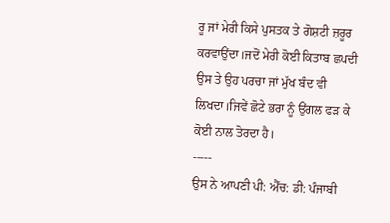ਰੂ ਜਾਂ ਮੇਰੀ ਕਿਸੇ ਪੁਸਤਕ ਤੇ ਗੋਸ਼ਟੀ ਜ਼ਰੂਰ ਕਰਵਾਉਂਦਾ।ਜਦੋਂ ਮੇਰੀ ਕੋਈ ਕਿਤਾਬ ਛਪਦੀ ਉਸ ਤੇ ਉਹ ਪਰਚਾ ਜਾਂ ਮੁੱਖ ਬੰਦ ਵੀ ਲਿਖਦਾ।ਜਿਵੇਂ ਛੋਟੇ ਭਰਾ ਨੂੰ ਉਂਗਲ ਫੜ ਕੇ ਕੋਈ ਨਾਲ ਤੋਰਦਾ ਹੈ।
-----
ਉਸ ਨੇ ਆਪਣੀ ਪੀ: ਐੱਚ: ਡੀ: ਪੰਜਾਬੀ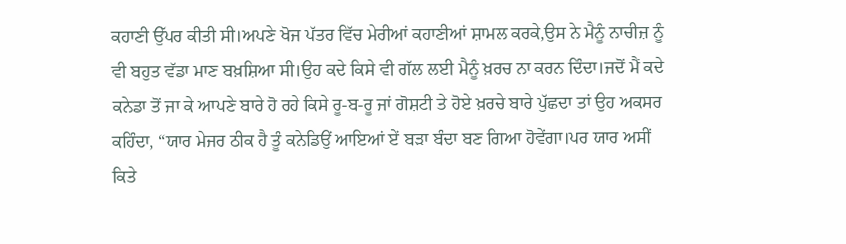ਕਹਾਣੀ ਉੱਪਰ ਕੀਤੀ ਸੀ।ਅਪਣੇ ਖੋਜ ਪੱਤਰ ਵਿੱਚ ਮੇਰੀਆਂ ਕਹਾਣੀਆਂ ਸ਼ਾਮਲ ਕਰਕੇ,ਉਸ ਨੇ ਮੈਨੂੰ ਨਾਚੀਜ਼ ਨੂੰ ਵੀ ਬਹੁਤ ਵੱਡਾ ਮਾਣ ਬਖ਼ਸ਼ਿਆ ਸੀ।ਉਹ ਕਦੇ ਕਿਸੇ ਵੀ ਗੱਲ ਲਈ ਮੈਨੂੰ ਖ਼ਰਚ ਨਾ ਕਰਨ ਦਿੰਦਾ।ਜਦੋਂ ਮੈਂ ਕਦੇ ਕਨੇਡਾ ਤੋਂ ਜਾ ਕੇ ਆਪਣੇ ਬਾਰੇ ਹੋ ਰਹੇ ਕਿਸੇ ਰੂ-ਬ-ਰੂ ਜਾਂ ਗੋਸ਼ਟੀ ਤੇ ਹੋਏ ਖ਼ਰਚੇ ਬਾਰੇ ਪੁੱਛਦਾ ਤਾਂ ਉਹ ਅਕਸਰ ਕਹਿੰਦਾ, “ਯਾਰ ਮੇਜਰ ਠੀਕ ਹੈ ਤੂੰ ਕਨੇਡਿਉਂ ਆਇਆਂ ਏਂ ਬੜਾ ਬੰਦਾ ਬਣ ਗਿਆ ਹੋਵੇਂਗਾ।ਪਰ ਯਾਰ ਅਸੀਂ ਕਿਤੇ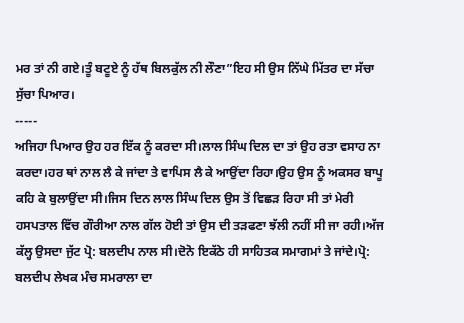ਮਰ ਤਾਂ ਨੀ ਗਏ।ਤੂੰ ਬਟੂਏ ਨੂੰ ਹੱਥ ਬਿਲਕੁੱਲ ਨੀ ਲੌਣਾ”ਇਹ ਸੀ ਉਸ ਨਿੱਘੇ ਮਿੱਤਰ ਦਾ ਸੱਚਾ ਸੁੱਚਾ ਪਿਆਰ।
-----
ਅਜਿਹਾ ਪਿਆਰ ਉਹ ਹਰ ਇੱਕ ਨੂੰ ਕਰਦਾ ਸੀ।ਲਾਲ ਸਿੰਘ ਦਿਲ ਦਾ ਤਾਂ ਉਹ ਰਤਾ ਵਸਾਹ ਨਾ ਕਰਦਾ।ਹਰ ਥਾਂ ਨਾਲ ਲੈ ਕੇ ਜਾਂਦਾ ਤੇ ਵਾਪਿਸ ਲੈ ਕੇ ਆਉਂਦਾ ਰਿਹਾ।ਉਹ ਉਸ ਨੂੰ ਅਕਸਰ ਬਾਪੂ ਕਹਿ ਕੇ ਬੁਲਾਉਂਦਾ ਸੀ।ਜਿਸ ਦਿਨ ਲਾਲ ਸਿੰਘ ਦਿਲ ਉਸ ਤੋਂ ਵਿਛੜ ਰਿਹਾ ਸੀ ਤਾਂ ਮੇਰੀ ਹਸਪਤਾਲ ਵਿੱਚ ਗੌਰੀਆ ਨਾਲ ਗੱਲ ਹੋਈ ਤਾਂ ਉਸ ਦੀ ਤੜਫਣਾ ਝੱਲੀ ਨਹੀਂ ਸੀ ਜਾ ਰਹੀ।ਅੱਜ ਕੱਲ੍ਹ ਉਸਦਾ ਜੁੱਟ ਪ੍ਰੋ: ਬਲਦੀਪ ਨਾਲ ਸੀ।ਦੋਨੋ ਇਕੱਠੇ ਹੀ ਸਾਹਿਤਕ ਸਮਾਗਮਾਂ ਤੇ ਜਾਂਦੇ।ਪ੍ਰੋ: ਬਲਦੀਪ ਲੇਖਕ ਮੰਚ ਸਮਰਾਲਾ ਦਾ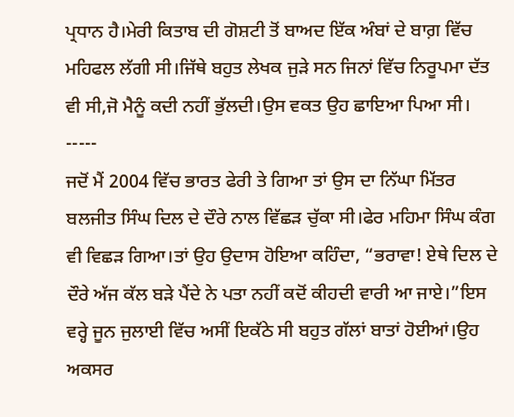ਪ੍ਰਧਾਨ ਹੈ।ਮੇਰੀ ਕਿਤਾਬ ਦੀ ਗੋਸ਼ਟੀ ਤੋਂ ਬਾਅਦ ਇੱਕ ਅੰਬਾਂ ਦੇ ਬਾਗ਼ ਵਿੱਚ ਮਹਿਫਲ ਲੱਗੀ ਸੀ।ਜਿੱਥੇ ਬਹੁਤ ਲੇਖਕ ਜੁੜੇ ਸਨ ਜਿਨਾਂ ਵਿੱਚ ਨਿਰੂਪਮਾ ਦੱਤ ਵੀ ਸੀ,ਜੋ ਮੈਨੂੰ ਕਦੀ ਨਹੀਂ ਭੁੱਲਦੀ।ਉਸ ਵਕਤ ਉਹ ਛਾਇਆ ਪਿਆ ਸੀ।
-----
ਜਦੋਂ ਮੈਂ 2004 ਵਿੱਚ ਭਾਰਤ ਫੇਰੀ ਤੇ ਗਿਆ ਤਾਂ ਉਸ ਦਾ ਨਿੱਘਾ ਮਿੱਤਰ ਬਲਜੀਤ ਸਿੰਘ ਦਿਲ ਦੇ ਦੌਰੇ ਨਾਲ ਵਿੱਛੜ ਚੁੱਕਾ ਸੀ।ਫੇਰ ਮਹਿਮਾ ਸਿੰਘ ਕੰਗ ਵੀ ਵਿਛੜ ਗਿਆ।ਤਾਂ ਉਹ ਉਦਾਸ ਹੋਇਆ ਕਹਿੰਦਾ, “ਭਰਾਵਾ! ਏਥੇ ਦਿਲ ਦੇ ਦੌਰੇ ਅੱਜ ਕੱਲ ਬੜੇ ਪੈਂਦੇ ਨੇ ਪਤਾ ਨਹੀਂ ਕਦੋਂ ਕੀਹਦੀ ਵਾਰੀ ਆ ਜਾਏ।”ਇਸ ਵਰ੍ਹੇ ਜੂਨ ਜੁਲਾਈ ਵਿੱਚ ਅਸੀਂ ਇਕੱਠੇ ਸੀ ਬਹੁਤ ਗੱਲਾਂ ਬਾਤਾਂ ਹੋਈਆਂ।ਉਹ ਅਕਸਰ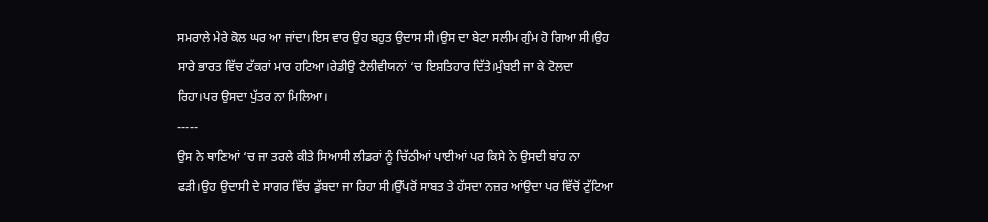ਸਮਰਾਲੇ ਮੇਰੇ ਕੋਲ ਘਰ ਆ ਜਾਂਦਾ।ਇਸ ਵਾਰ ਉਹ ਬਹੁਤ ਉਦਾਸ ਸੀ।ਉਸ ਦਾ ਬੇਟਾ ਸਲੀਮ ਗੁੰਮ ਹੋ ਗਿਆ ਸੀ।ਉਹ ਸਾਰੇ ਭਾਰਤ ਵਿੱਚ ਟੱਕਰਾਂ ਮਾਰ ਹਟਿਆ।ਰੇਡੀਉ ਟੈਲੀਵੀਯਨਾਂ ‘ਚ ਇਸ਼ਤਿਹਾਰ ਦਿੱਤੇ।ਮੁੰਬਈ ਜਾ ਕੇ ਟੋਲਦਾ ਰਿਹਾ।ਪਰ ਉਸਦਾ ਪੁੱਤਰ ਨਾ ਮਿਲਿਆ।
-----
ਉਸ ਨੇ ਥਾਣਿਆਂ ‘ਚ ਜਾ ਤਰਲੇ ਕੀਤੇ ਸਿਆਸੀ ਲੀਡਰਾਂ ਨੂੰ ਚਿੱਠੀਆਂ ਪਾਈਆਂ ਪਰ ਕਿਸੇ ਨੇ ਉਸਦੀ ਬਾਂਹ ਨਾ ਫੜੀ।ਉਹ ਉਦਾਸੀ ਦੇ ਸਾਗਰ ਵਿੱਚ ਡੁੱਬਦਾ ਜਾ ਰਿਹਾ ਸੀ।ਉੱਪਰੋਂ ਸਾਬਤ ਤੇ ਹੱਸਦਾ ਨਜ਼ਰ ਆਂਉਦਾ ਪਰ ਵਿੱਚੋਂ ਟੁੱਟਿਆ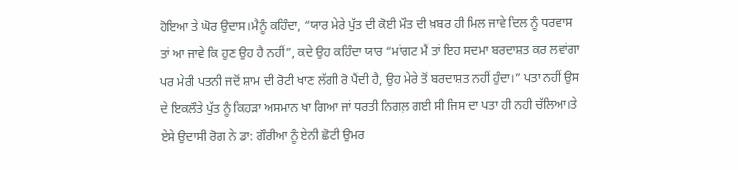ਹੋਇਆ ਤੇ ਘੋਰ ਉਦਾਸ।ਮੈਨੂੰ ਕਹਿੰਦਾ, “ਯਾਰ ਮੇਰੇ ਪੁੱਤ ਦੀ ਕੋਈ ਮੌਤ ਦੀ ਖ਼ਬਰ ਹੀ ਮਿਲ ਜਾਵੇ ਦਿਲ ਨੂੰ ਧਰਵਾਸ ਤਾਂ ਆ ਜਾਵੇ ਕਿ ਹੁਣ ਉਹ ਹੈ ਨਹੀਂ”, ਕਦੇ ਉਹ ਕਹਿੰਦਾ ਯਾਰ “ਮਾਂਗਟ ਮੈਂ ਤਾਂ ਇਹ ਸਦਮਾ ਬਰਦਾਸ਼ਤ ਕਰ ਲਵਾਂਗਾ ਪਰ ਮੇਰੀ ਪਤਨੀ ਜਦੋਂ ਸ਼ਾਮ ਦੀ ਰੋਟੀ ਖਾਣ ਲੱਗੀ ਰੋ ਪੈਂਦੀ ਹੈ, ਉਹ ਮੇਰੇ ਤੋਂ ਬਰਦਾਸ਼ਤ ਨਹੀਂ ਹੁੰਦਾ।” ਪਤਾ ਨਹੀਂ ਉਸ ਦੇ ਇਕਲੌਤੇ ਪੁੱਤ ਨੂੰ ਕਿਹੜਾ ਅਸਮਾਨ ਖਾ ਗਿਆ ਜਾਂ ਧਰਤੀ ਨਿਗਲ਼ ਗਈ ਸੀ ਜਿਸ ਦਾ ਪਤਾ ਹੀ ਨਹੀ ਚੱਲਿਆ।ਤੇ ਏਸੇ ਉਦਾਸੀ ਰੋਗ ਨੇ ਡਾ: ਗੌਰੀਆ ਨੂੰ ਏਨੀ ਛੋਟੀ ਉਮਰ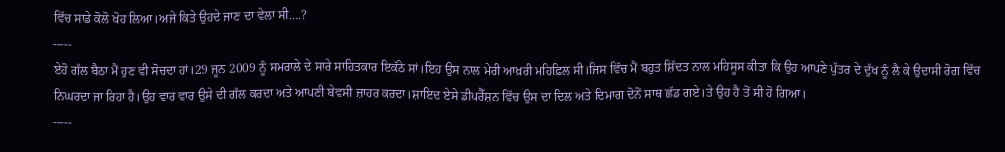ਵਿੱਚ ਸਾਡੇ ਕੋਲੋ ਖੋਹ ਲਿਆ।ਅਜੇ ਕਿਤੇ ਉਹਦੇ ਜਾਣ ਦਾ ਵੇਲਾ ਸੀ….?
-----
ਏਹੋ ਗੱਲ ਬੈਠਾ ਮੈਂ ਹੁਣ ਵੀ ਸੋਚਦਾ ਹਾਂ।29 ਜੂਨ 2009 ਨੂੰ ਸਮਰਾਲੇ ਦੇ ਸਾਰੇ ਸਾਹਿਤਕਾਰ ਇਕੱਠੇ ਸਾਂ।ਇਹ ਉਸ ਨਾਲ ਮੇਰੀ ਆਖ਼ਰੀ ਮਹਿਫ਼ਿਲ ਸੀ।ਜਿਸ ਵਿੱਚ ਮੈਂ ਬਹੁਤ ਸ਼ਿੱਦਤ ਨਾਲ ਮਹਿਸੂਸ ਕੀਤਾ ਕਿ ਉਹ ਆਪਣੇ ਪੁੱਤਰ ਦੇ ਦੁੱਖ ਨੂੰ ਲੈ ਕੇ ਉਦਾਸੀ ਰੋਗ ਵਿੱਚ ਨਿਘਰਦਾ ਜਾ ਰਿਹਾ ਹੈ।ਉਹ ਵਾਰ ਵਾਰ ਉਸੇ ਦੀ ਗੱਲ ਕਰਦਾ ਅਤੇ ਆਪਣੀ ਬੇਵਸੀ ਜ਼ਾਹਰ ਕਰਦਾ।ਸ਼ਾਇਦ ਏਸੇ ਡੀਪਰੈੱਸ਼ਨ ਵਿੱਚ ਉਸ ਦਾ ਦਿਲ ਅਤੇ ਦਿਮਾਗ ਦੋਨੋਂ ਸਾਥ ਛੱਡ ਗਏ।ਤੇ ਉਹ ਹੈ ਤੋਂ ਸੀ ਹੋ ਗਿਆ।
-----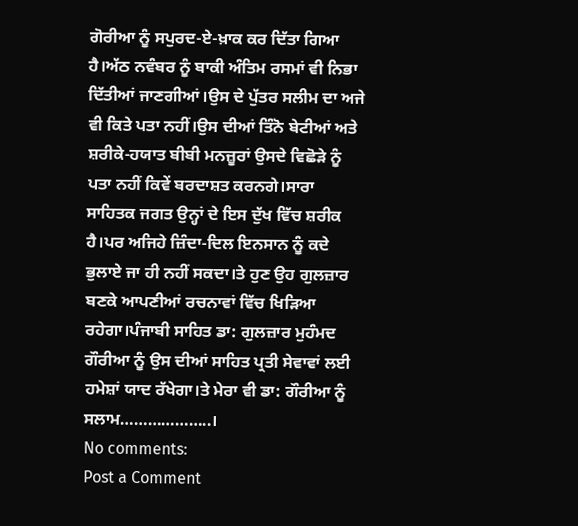ਗੋਰੀਆ ਨੂੰ ਸਪੁਰਦ-ਏ-ਖ਼ਾਕ ਕਰ ਦਿੱਤਾ ਗਿਆ ਹੈ।ਅੱਠ ਨਵੰਬਰ ਨੂੰ ਬਾਕੀ ਅੰਤਿਮ ਰਸਮਾਂ ਵੀ ਨਿਭਾ ਦਿੱਤੀਆਂ ਜਾਣਗੀਆਂ।ਉਸ ਦੇ ਪੁੱਤਰ ਸਲੀਮ ਦਾ ਅਜੇ ਵੀ ਕਿਤੇ ਪਤਾ ਨਹੀਂ।ਉਸ ਦੀਆਂ ਤਿੰਨੋ ਬੇਟੀਆਂ ਅਤੇ ਸ਼ਰੀਕੇ-ਹਯਾਤ ਬੀਬੀ ਮਨਜ਼ੂਰਾਂ ਉਸਦੇ ਵਿਛੋੜੇ ਨੂੰ ਪਤਾ ਨਹੀਂ ਕਿਵੇਂ ਬਰਦਾਸ਼ਤ ਕਰਨਗੇ।ਸਾਰਾ ਸਾਹਿਤਕ ਜਗਤ ਉਨ੍ਹਾਂ ਦੇ ਇਸ ਦੁੱਖ ਵਿੱਚ ਸ਼ਰੀਕ ਹੈ।ਪਰ ਅਜਿਹੇ ਜ਼ਿੰਦਾ-ਦਿਲ ਇਨਸਾਨ ਨੂੰ ਕਦੇ ਭੁਲਾਏ ਜਾ ਹੀ ਨਹੀਂ ਸਕਦਾ।ਤੇ ਹੁਣ ਉਹ ਗੁਲਜ਼ਾਰ ਬਣਕੇ ਆਪਣੀਆਂ ਰਚਨਾਵਾਂ ਵਿੱਚ ਖਿੜਿਆ ਰਹੇਗਾ।ਪੰਜਾਬੀ ਸਾਹਿਤ ਡਾ: ਗੁਲਜ਼ਾਰ ਮੁਹੰਮਦ ਗੌਰੀਆ ਨੂੰ ਉਸ ਦੀਆਂ ਸਾਹਿਤ ਪ੍ਰਤੀ ਸੇਵਾਵਾਂ ਲਈ ਹਮੇਸ਼ਾਂ ਯਾਦ ਰੱਖੇਗਾ।ਤੇ ਮੇਰਾ ਵੀ ਡਾ: ਗੌਰੀਆ ਨੂੰ ਸਲਾਮ………………..।
No comments:
Post a Comment